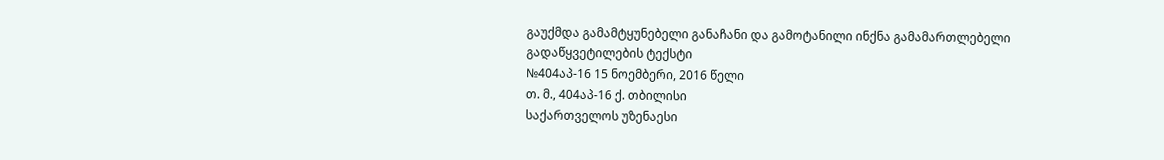გაუქმდა გამამტყუნებელი განაჩანი და გამოტანილი ინქნა გამამართლებელი
გადაწყვეტილების ტექსტი
№404აპ-16 15 ნოემბერი, 2016 წელი
თ. მ., 404აპ-16 ქ. თბილისი
საქართველოს უზენაესი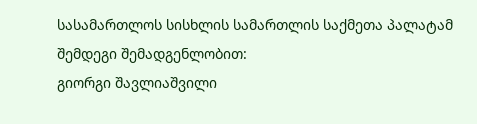სასამართლოს სისხლის სამართლის საქმეთა პალატამ შემდეგი შემადგენლობით:
გიორგი შავლიაშვილი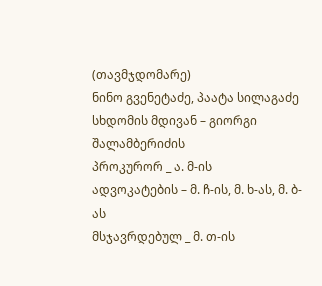(თავმჯდომარე)
ნინო გვენეტაძე, პაატა სილაგაძე
სხდომის მდივან – გიორგი შალამბერიძის
პროკურორ _ ა. მ-ის
ადვოკატების – მ. ჩ-ის, მ. ხ-ას, მ. ბ-ას
მსჯავრდებულ _ მ. თ-ის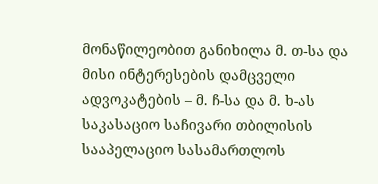მონაწილეობით განიხილა მ. თ-სა და მისი ინტერესების დამცველი ადვოკატების – მ. ჩ-სა და მ. ხ-ას საკასაციო საჩივარი თბილისის სააპელაციო სასამართლოს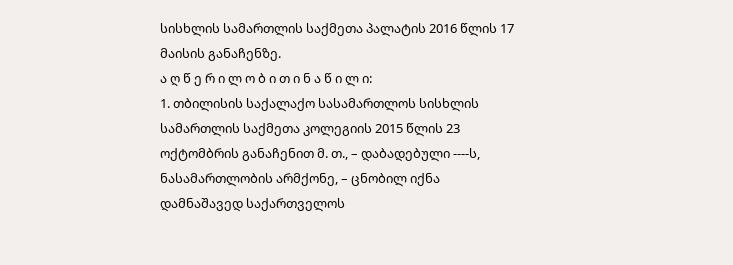სისხლის სამართლის საქმეთა პალატის 2016 წლის 17 მაისის განაჩენზე.
ა ღ წ ე რ ი ლ ო ბ ი თ ი ნ ა წ ი ლ ი:
1. თბილისის საქალაქო სასამართლოს სისხლის სამართლის საქმეთა კოლეგიის 2015 წლის 23 ოქტომბრის განაჩენით მ. თ., – დაბადებული ----ს, ნასამართლობის არმქონე, – ცნობილ იქნა დამნაშავედ საქართველოს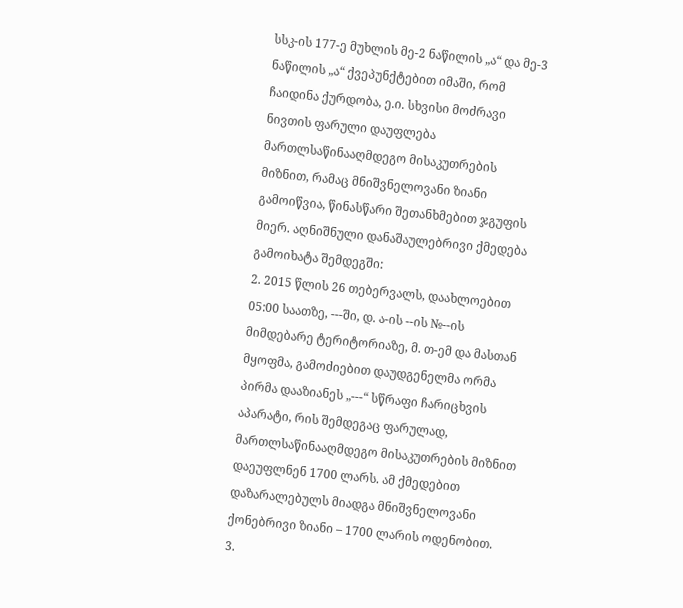სსკ-ის 177-ე მუხლის მე-2 ნაწილის „ა“ და მე-3 ნაწილის „ა“ ქვეპუნქტებით იმაში, რომ ჩაიდინა ქურდობა, ე.ი. სხვისი მოძრავი ნივთის ფარული დაუფლება მართლსაწინააღმდეგო მისაკუთრების მიზნით, რამაც მნიშვნელოვანი ზიანი გამოიწვია, წინასწარი შეთანხმებით ჯგუფის მიერ. აღნიშნული დანაშაულებრივი ქმედება გამოიხატა შემდეგში:
2. 2015 წლის 26 თებერვალს, დაახლოებით 05:00 საათზე, ---ში, დ. ა-ის --ის №--ის მიმდებარე ტერიტორიაზე, მ. თ-ემ და მასთან მყოფმა, გამოძიებით დაუდგენელმა ორმა პირმა დააზიანეს „---“ სწრაფი ჩარიცხვის აპარატი, რის შემდეგაც ფარულად, მართლსაწინააღმდეგო მისაკუთრების მიზნით დაეუფლნენ 1700 ლარს. ამ ქმედებით დაზარალებულს მიადგა მნიშვნელოვანი ქონებრივი ზიანი – 1700 ლარის ოდენობით.
3.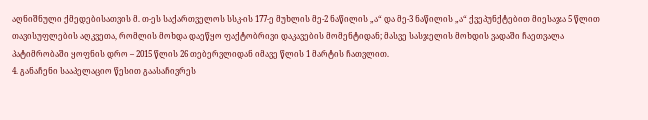აღნიშნული ქმედებისათვის მ. თ-ეს საქართველოს სსკ-ის 177-ე მუხლის მე-2 ნაწილის „ა“ და მე-3 ნაწილის „ა“ ქვეპუნქტებით მიესაჯა 5 წლით თავისუფლების აღკვეთა, რომლის მოხდა დაეწყო ფაქტობრივი დაკავების მომენტიდან; მასვე სასჯელის მოხდის ვადაში ჩაეთვალა პატიმრობაში ყოფნის დრო – 2015 წლის 26 თებერვლიდან იმავე წლის 1 მარტის ჩათვლით.
4. განაჩენი სააპელაციო წესით გაასაჩივრეს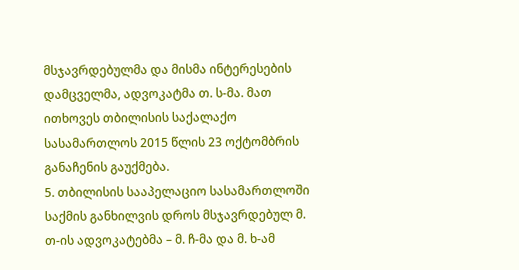მსჯავრდებულმა და მისმა ინტერესების დამცველმა, ადვოკატმა თ. ს-მა. მათ ითხოვეს თბილისის საქალაქო სასამართლოს 2015 წლის 23 ოქტომბრის განაჩენის გაუქმება.
5. თბილისის სააპელაციო სასამართლოში საქმის განხილვის დროს მსჯავრდებულ მ. თ-ის ადვოკატებმა – მ. ჩ-მა და მ. ხ-ამ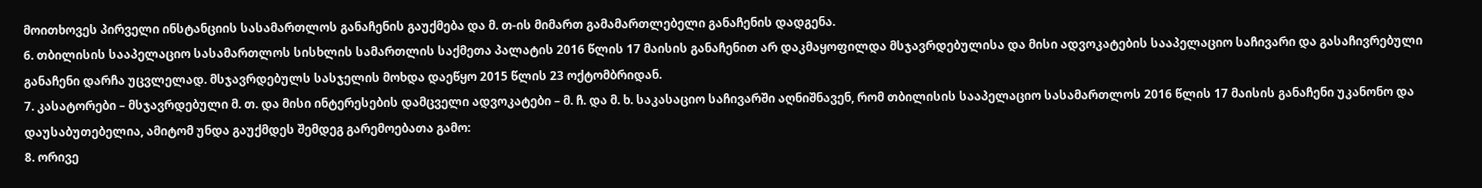მოითხოვეს პირველი ინსტანციის სასამართლოს განაჩენის გაუქმება და მ. თ-ის მიმართ გამამართლებელი განაჩენის დადგენა.
6. თბილისის სააპელაციო სასამართლოს სისხლის სამართლის საქმეთა პალატის 2016 წლის 17 მაისის განაჩენით არ დაკმაყოფილდა მსჯავრდებულისა და მისი ადვოკატების სააპელაციო საჩივარი და გასაჩივრებული განაჩენი დარჩა უცვლელად. მსჯავრდებულს სასჯელის მოხდა დაეწყო 2015 წლის 23 ოქტომბრიდან.
7. კასატორები – მსჯავრდებული მ. თ. და მისი ინტერესების დამცველი ადვოკატები – მ. ჩ. და მ. ხ. საკასაციო საჩივარში აღნიშნავენ, რომ თბილისის სააპელაციო სასამართლოს 2016 წლის 17 მაისის განაჩენი უკანონო და დაუსაბუთებელია, ამიტომ უნდა გაუქმდეს შემდეგ გარემოებათა გამო:
8. ორივე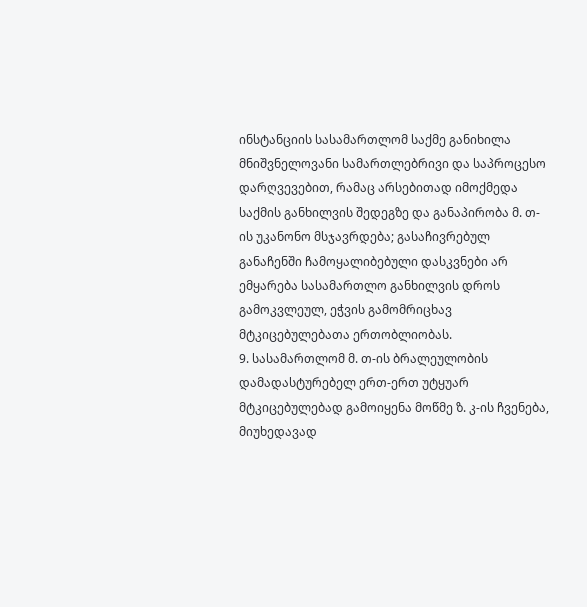ინსტანციის სასამართლომ საქმე განიხილა მნიშვნელოვანი სამართლებრივი და საპროცესო დარღვევებით, რამაც არსებითად იმოქმედა საქმის განხილვის შედეგზე და განაპირობა მ. თ-ის უკანონო მსჯავრდება; გასაჩივრებულ განაჩენში ჩამოყალიბებული დასკვნები არ ემყარება სასამართლო განხილვის დროს გამოკვლეულ, ეჭვის გამომრიცხავ მტკიცებულებათა ერთობლიობას.
9. სასამართლომ მ. თ-ის ბრალეულობის დამადასტურებელ ერთ-ერთ უტყუარ მტკიცებულებად გამოიყენა მოწმე ზ. კ-ის ჩვენება, მიუხედავად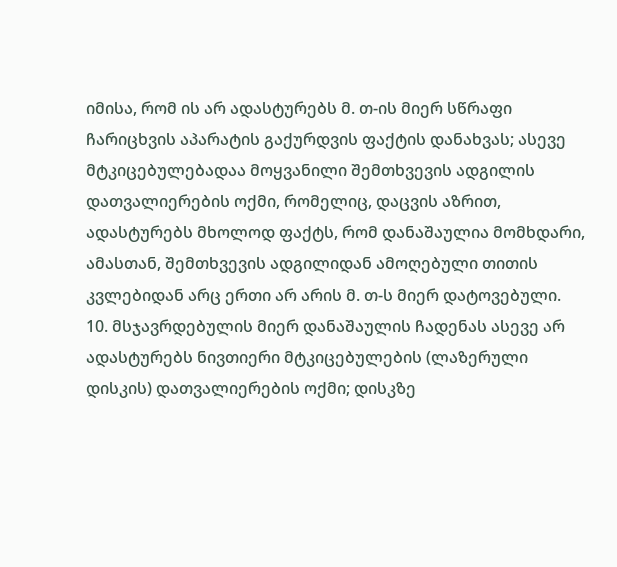იმისა, რომ ის არ ადასტურებს მ. თ-ის მიერ სწრაფი ჩარიცხვის აპარატის გაქურდვის ფაქტის დანახვას; ასევე მტკიცებულებადაა მოყვანილი შემთხვევის ადგილის დათვალიერების ოქმი, რომელიც, დაცვის აზრით, ადასტურებს მხოლოდ ფაქტს, რომ დანაშაულია მომხდარი, ამასთან, შემთხვევის ადგილიდან ამოღებული თითის კვლებიდან არც ერთი არ არის მ. თ-ს მიერ დატოვებული.
10. მსჯავრდებულის მიერ დანაშაულის ჩადენას ასევე არ ადასტურებს ნივთიერი მტკიცებულების (ლაზერული დისკის) დათვალიერების ოქმი; დისკზე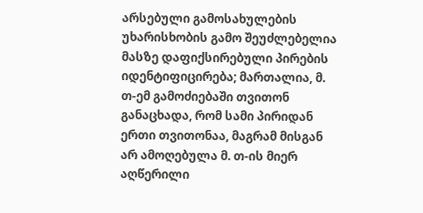არსებული გამოსახულების უხარისხობის გამო შეუძლებელია მასზე დაფიქსირებული პირების იდენტიფიცირება; მართალია, მ. თ-ემ გამოძიებაში თვითონ განაცხადა, რომ სამი პირიდან ერთი თვითონაა, მაგრამ მისგან არ ამოღებულა მ. თ-ის მიერ აღწერილი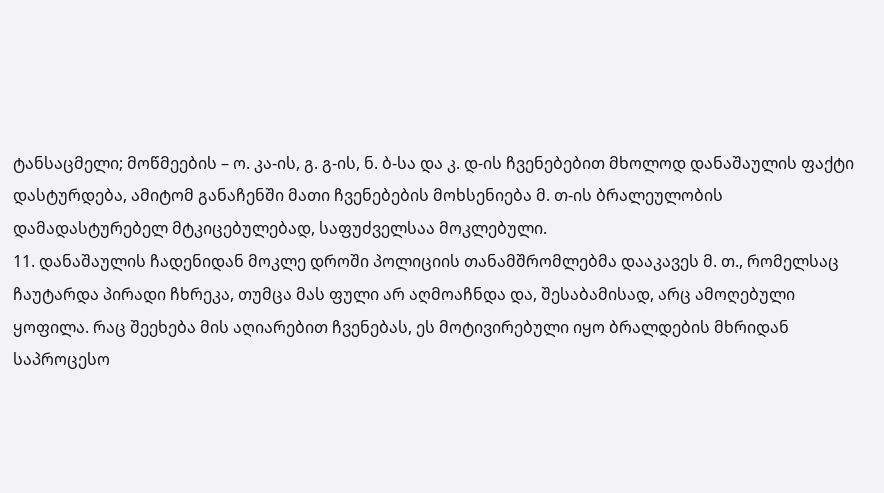ტანსაცმელი; მოწმეების – ო. კა-ის, გ. გ-ის, ნ. ბ-სა და კ. დ-ის ჩვენებებით მხოლოდ დანაშაულის ფაქტი დასტურდება, ამიტომ განაჩენში მათი ჩვენებების მოხსენიება მ. თ-ის ბრალეულობის დამადასტურებელ მტკიცებულებად, საფუძველსაა მოკლებული.
11. დანაშაულის ჩადენიდან მოკლე დროში პოლიციის თანამშრომლებმა დააკავეს მ. თ., რომელსაც ჩაუტარდა პირადი ჩხრეკა, თუმცა მას ფული არ აღმოაჩნდა და, შესაბამისად, არც ამოღებული ყოფილა. რაც შეეხება მის აღიარებით ჩვენებას, ეს მოტივირებული იყო ბრალდების მხრიდან საპროცესო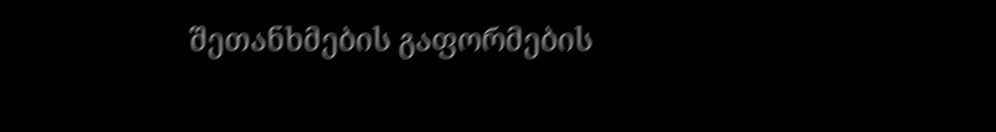შეთანხმების გაფორმების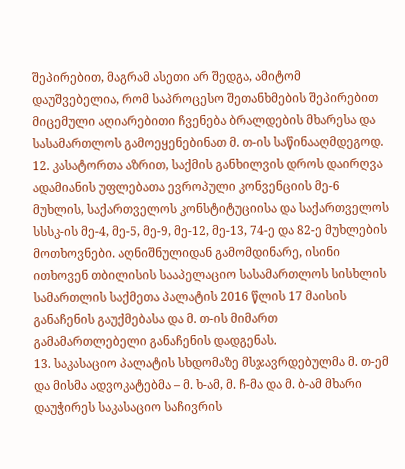შეპირებით, მაგრამ ასეთი არ შედგა, ამიტომ დაუშვებელია, რომ საპროცესო შეთანხმების შეპირებით მიცემული აღიარებითი ჩვენება ბრალდების მხარესა და სასამართლოს გამოეყენებინათ მ. თ-ის საწინააღმდეგოდ.
12. კასატორთა აზრით, საქმის განხილვის დროს დაირღვა ადამიანის უფლებათა ევროპული კონვენციის მე-6 მუხლის, საქართველოს კონსტიტუციისა და საქართველოს სსსკ-ის მე-4, მე-5, მე-9, მე-12, მე-13, 74-ე და 82-ე მუხლების მოთხოვნები. აღნიშნულიდან გამომდინარე, ისინი ითხოვენ თბილისის სააპელაციო სასამართლოს სისხლის სამართლის საქმეთა პალატის 2016 წლის 17 მაისის განაჩენის გაუქმებასა და მ. თ-ის მიმართ გამამართლებელი განაჩენის დადგენას.
13. საკასაციო პალატის სხდომაზე მსჯავრდებულმა მ. თ-ემ და მისმა ადვოკატებმა – მ. ხ-ამ, მ. ჩ-მა და მ. ბ-ამ მხარი დაუჭირეს საკასაციო საჩივრის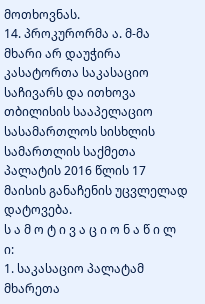მოთხოვნას.
14. პროკურორმა ა. მ-მა მხარი არ დაუჭირა კასატორთა საკასაციო საჩივარს და ითხოვა თბილისის სააპელაციო სასამართლოს სისხლის სამართლის საქმეთა პალატის 2016 წლის 17 მაისის განაჩენის უცვლელად დატოვება.
ს ა მ ო ტ ი ვ ა ც ი ო ნ ა წ ი ლ ი:
1. საკასაციო პალატამ მხარეთა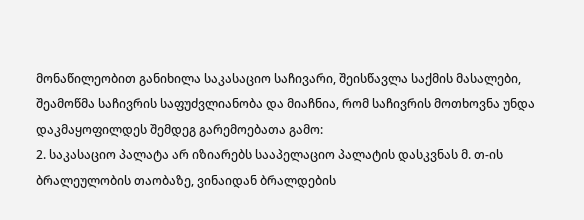მონაწილეობით განიხილა საკასაციო საჩივარი, შეისწავლა საქმის მასალები, შეამოწმა საჩივრის საფუძვლიანობა და მიაჩნია, რომ საჩივრის მოთხოვნა უნდა დაკმაყოფილდეს შემდეგ გარემოებათა გამო:
2. საკასაციო პალატა არ იზიარებს სააპელაციო პალატის დასკვნას მ. თ-ის ბრალეულობის თაობაზე, ვინაიდან ბრალდების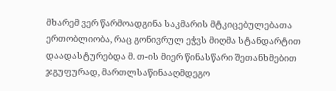მხარემ ვერ წარმოადგინა საკმარის მტკიცებულებათა ერთობლიობა, რაც გონივრულ ეჭვს მიღმა სტანდარტით დაადასტურებდა მ. თ-ის მიერ წინასწარი შეთანხმებით ჯგუფურად, მართლსაწინააღმდეგო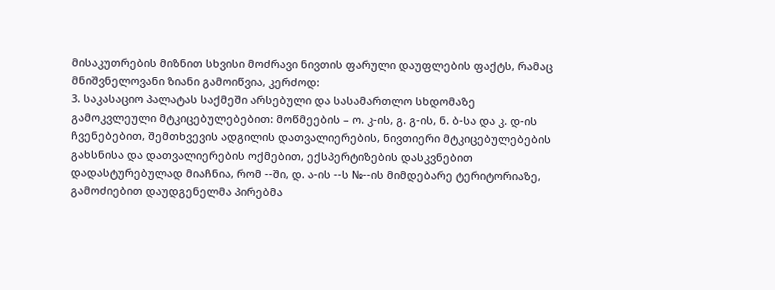მისაკუთრების მიზნით სხვისი მოძრავი ნივთის ფარული დაუფლების ფაქტს, რამაც მნიშვნელოვანი ზიანი გამოიწვია, კერძოდ:
3. საკასაციო პალატას საქმეში არსებული და სასამართლო სხდომაზე გამოკვლეული მტკიცებულებებით: მოწმეების – ო. კ-ის, გ. გ-ის, ნ. ბ-სა და კ. დ-ის ჩვენებებით, შემთხვევის ადგილის დათვალიერების, ნივთიერი მტკიცებულებების გახსნისა და დათვალიერების ოქმებით, ექსპერტიზების დასკვნებით დადასტურებულად მიაჩნია, რომ --ში, დ. ა-ის --ს №--ის მიმდებარე ტერიტორიაზე, გამოძიებით დაუდგენელმა პირებმა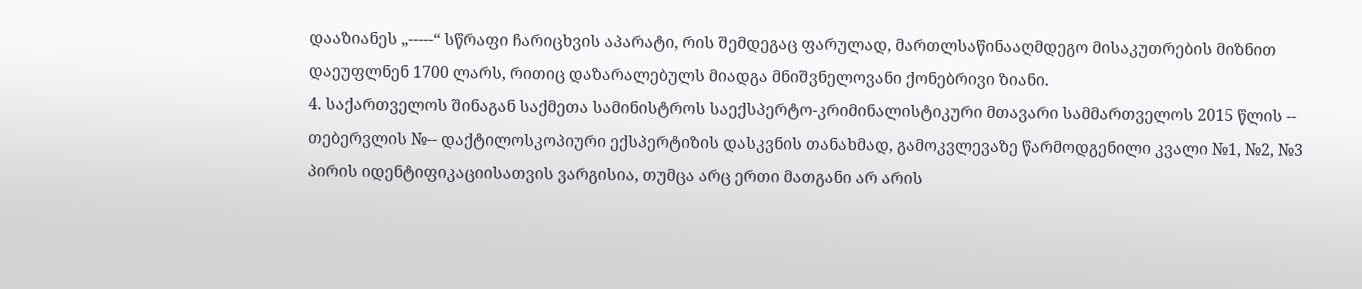დააზიანეს „-----“ სწრაფი ჩარიცხვის აპარატი, რის შემდეგაც ფარულად, მართლსაწინააღმდეგო მისაკუთრების მიზნით დაეუფლნენ 1700 ლარს, რითიც დაზარალებულს მიადგა მნიშვნელოვანი ქონებრივი ზიანი.
4. საქართველოს შინაგან საქმეთა სამინისტროს საექსპერტო-კრიმინალისტიკური მთავარი სამმართველოს 2015 წლის -- თებერვლის №-- დაქტილოსკოპიური ექსპერტიზის დასკვნის თანახმად, გამოკვლევაზე წარმოდგენილი კვალი №1, №2, №3 პირის იდენტიფიკაციისათვის ვარგისია, თუმცა არც ერთი მათგანი არ არის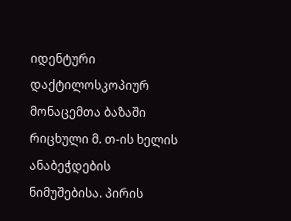იდენტური დაქტილოსკოპიურ მონაცემთა ბაზაში რიცხული მ. თ-ის ხელის ანაბეჭდების ნიმუშებისა. პირის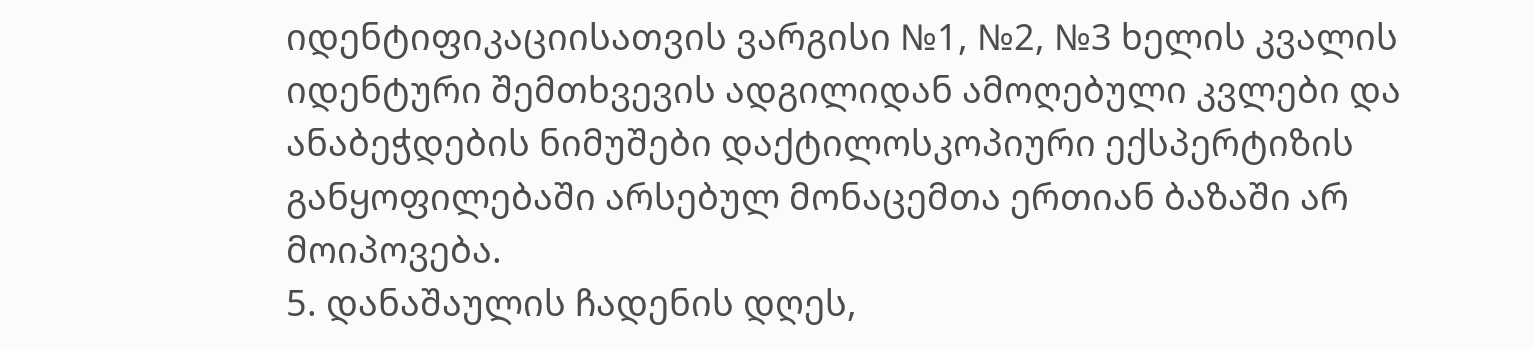იდენტიფიკაციისათვის ვარგისი №1, №2, №3 ხელის კვალის იდენტური შემთხვევის ადგილიდან ამოღებული კვლები და ანაბეჭდების ნიმუშები დაქტილოსკოპიური ექსპერტიზის განყოფილებაში არსებულ მონაცემთა ერთიან ბაზაში არ მოიპოვება.
5. დანაშაულის ჩადენის დღეს,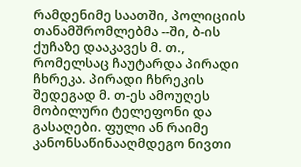რამდენიმე საათში, პოლიციის თანამშრომლებმა --ში, ბ-ის ქუჩაზე დააკავეს მ. თ., რომელსაც ჩაუტარდა პირადი ჩხრეკა. პირადი ჩხრეკის შედეგად მ. თ-ეს ამოუღეს მობილური ტელეფონი და გასაღები. ფული ან რაიმე კანონსაწინააღმდეგო ნივთი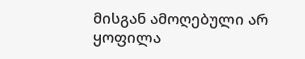მისგან ამოღებული არ ყოფილა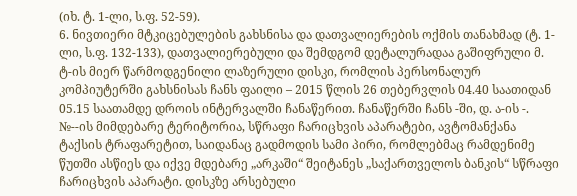(იხ. ტ. 1-ლი, ს.ფ. 52-59).
6. ნივთიერი მტკიცებულების გახსნისა და დათვალიერების ოქმის თანახმად (ტ. 1-ლი, ს.ფ. 132-133), დათვალიერებული და შემდგომ დეტალურადაა გაშიფრული მ. ტ-ის მიერ წარმოდგენილი ლაზერული დისკი, რომლის პერსონალურ კომპიუტერში გახსნისას ჩანს ფაილი – 2015 წლის 26 თებერვლის 04.40 საათიდან 05.15 საათამდე დროის ინტერვალში ჩანაწერით. ჩანაწერში ჩანს -ში, დ. ა-ის -. №--ის მიმდებარე ტერიტორია, სწრაფი ჩარიცხვის აპარატები, ავტომანქანა ტაქსის ტრაფარეტით, საიდანაც გადმოდის სამი პირი, რომლებმაც რამდენიმე წუთში ასწიეს და იქვე მდებარე „არკაში“ შეიტანეს „საქართველოს ბანკის“ სწრაფი ჩარიცხვის აპარატი. დისკზე არსებული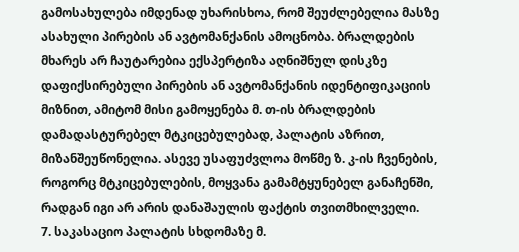გამოსახულება იმდენად უხარისხოა, რომ შეუძლებელია მასზე ასახული პირების ან ავტომანქანის ამოცნობა. ბრალდების მხარეს არ ჩაუტარებია ექსპერტიზა აღნიშნულ დისკზე დაფიქსირებული პირების ან ავტომანქანის იდენტიფიკაციის მიზნით, ამიტომ მისი გამოყენება მ. თ-ის ბრალდების დამადასტურებელ მტკიცებულებად, პალატის აზრით, მიზანშეუწონელია. ასევე უსაფუძვლოა მოწმე ზ. კ-ის ჩვენების, როგორც მტკიცებულების, მოყვანა გამამტყუნებელ განაჩენში, რადგან იგი არ არის დანაშაულის ფაქტის თვითმხილველი.
7. საკასაციო პალატის სხდომაზე მ.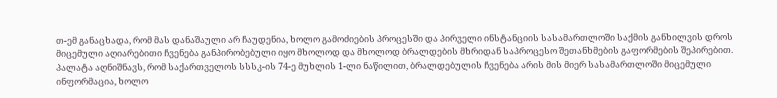თ-ემ განაცხადა, რომ მას დანაშაული არ ჩაუდენია, ხოლო გამოძიების პროცესში და პირველი ინსტანციის სასამართლოში საქმის განხილვის დროს მიცემული აღიარებითი ჩვენება განპირობებული იყო მხოლოდ და მხოლოდ ბრალდების მხრიდან საპროცესო შეთანხმების გაფორმების შეპირებით. პალატა აღნიშნავს, რომ საქართველოს სსსკ-ის 74-ე მუხლის 1-ლი ნაწილით, ბრალდებულის ჩვენება არის მის მიერ სასამართლოში მიცემული ინფორმაცია, ხოლო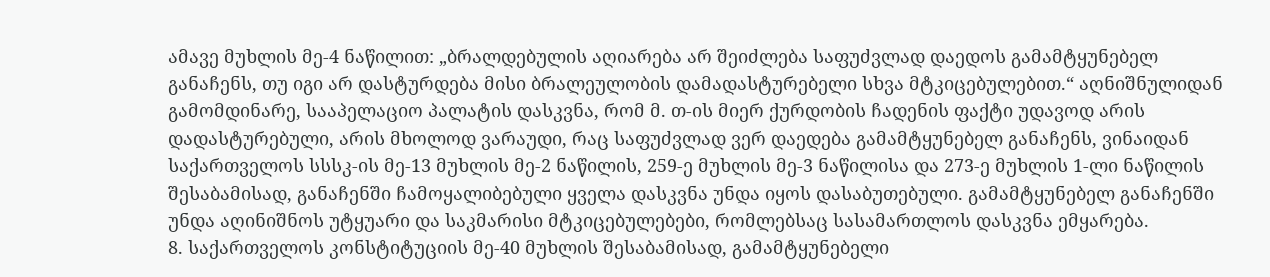ამავე მუხლის მე-4 ნაწილით: „ბრალდებულის აღიარება არ შეიძლება საფუძვლად დაედოს გამამტყუნებელ განაჩენს, თუ იგი არ დასტურდება მისი ბრალეულობის დამადასტურებელი სხვა მტკიცებულებით.“ აღნიშნულიდან გამომდინარე, სააპელაციო პალატის დასკვნა, რომ მ. თ-ის მიერ ქურდობის ჩადენის ფაქტი უდავოდ არის დადასტურებული, არის მხოლოდ ვარაუდი, რაც საფუძვლად ვერ დაედება გამამტყუნებელ განაჩენს, ვინაიდან საქართველოს სსსკ-ის მე-13 მუხლის მე-2 ნაწილის, 259-ე მუხლის მე-3 ნაწილისა და 273-ე მუხლის 1-ლი ნაწილის შესაბამისად, განაჩენში ჩამოყალიბებული ყველა დასკვნა უნდა იყოს დასაბუთებული. გამამტყუნებელ განაჩენში უნდა აღინიშნოს უტყუარი და საკმარისი მტკიცებულებები, რომლებსაც სასამართლოს დასკვნა ემყარება.
8. საქართველოს კონსტიტუციის მე-40 მუხლის შესაბამისად, გამამტყუნებელი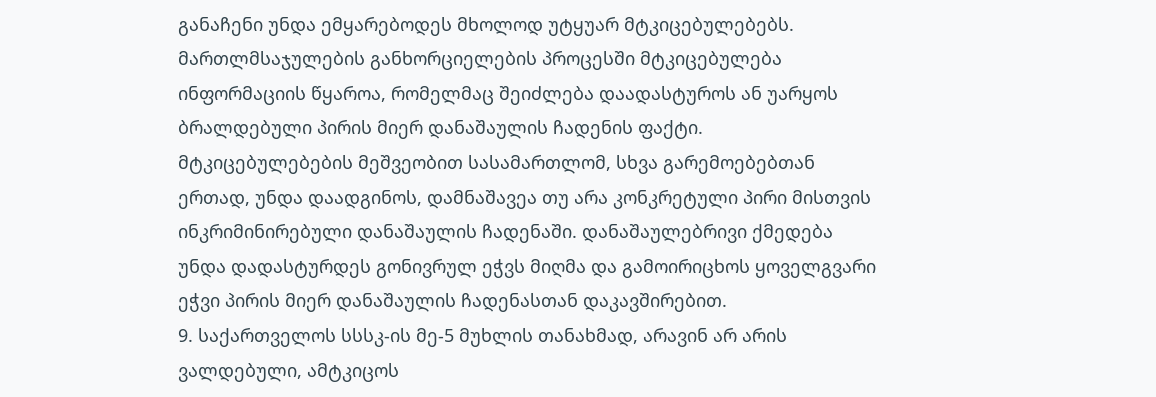განაჩენი უნდა ემყარებოდეს მხოლოდ უტყუარ მტკიცებულებებს. მართლმსაჯულების განხორციელების პროცესში მტკიცებულება ინფორმაციის წყაროა, რომელმაც შეიძლება დაადასტუროს ან უარყოს ბრალდებული პირის მიერ დანაშაულის ჩადენის ფაქტი. მტკიცებულებების მეშვეობით სასამართლომ, სხვა გარემოებებთან ერთად, უნდა დაადგინოს, დამნაშავეა თუ არა კონკრეტული პირი მისთვის ინკრიმინირებული დანაშაულის ჩადენაში. დანაშაულებრივი ქმედება უნდა დადასტურდეს გონივრულ ეჭვს მიღმა და გამოირიცხოს ყოველგვარი ეჭვი პირის მიერ დანაშაულის ჩადენასთან დაკავშირებით.
9. საქართველოს სსსკ-ის მე-5 მუხლის თანახმად, არავინ არ არის ვალდებული, ამტკიცოს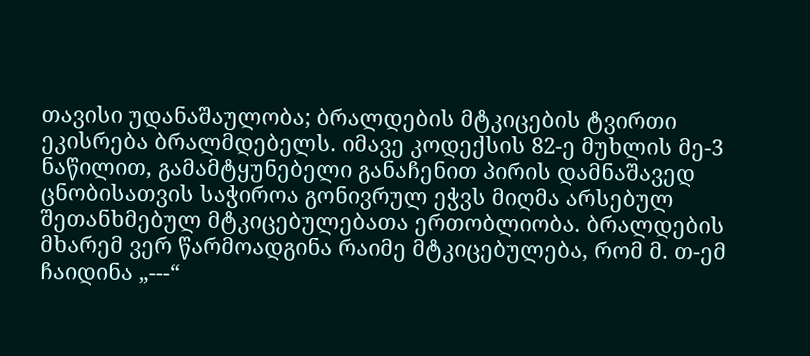თავისი უდანაშაულობა; ბრალდების მტკიცების ტვირთი ეკისრება ბრალმდებელს. იმავე კოდექსის 82-ე მუხლის მე-3 ნაწილით, გამამტყუნებელი განაჩენით პირის დამნაშავედ ცნობისათვის საჭიროა გონივრულ ეჭვს მიღმა არსებულ შეთანხმებულ მტკიცებულებათა ერთობლიობა. ბრალდების მხარემ ვერ წარმოადგინა რაიმე მტკიცებულება, რომ მ. თ-ემ ჩაიდინა „---“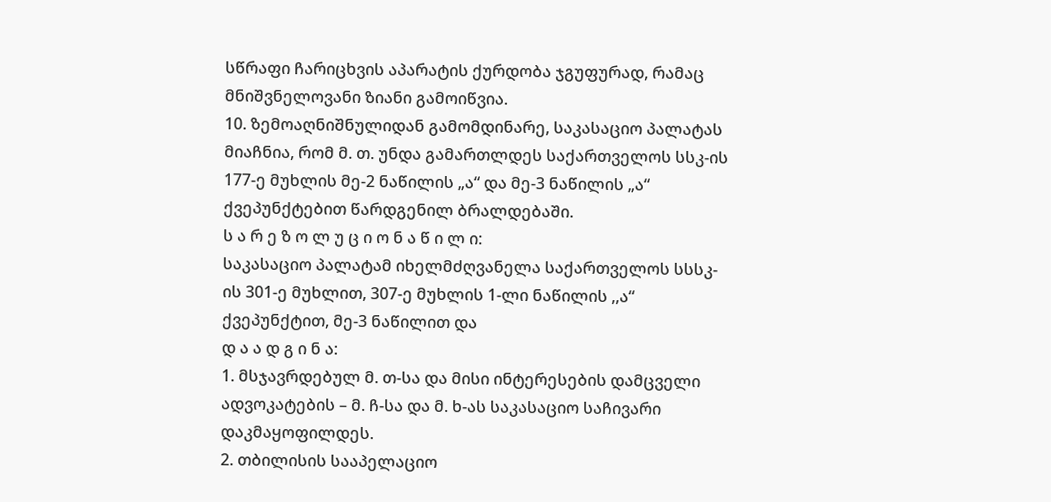სწრაფი ჩარიცხვის აპარატის ქურდობა ჯგუფურად, რამაც მნიშვნელოვანი ზიანი გამოიწვია.
10. ზემოაღნიშნულიდან გამომდინარე, საკასაციო პალატას მიაჩნია, რომ მ. თ. უნდა გამართლდეს საქართველოს სსკ-ის 177-ე მუხლის მე-2 ნაწილის „ა“ და მე-3 ნაწილის „ა“ ქვეპუნქტებით წარდგენილ ბრალდებაში.
ს ა რ ე ზ ო ლ უ ც ი ო ნ ა წ ი ლ ი:
საკასაციო პალატამ იხელმძღვანელა საქართველოს სსსკ-ის 301-ე მუხლით, 307-ე მუხლის 1-ლი ნაწილის ,,ა“ ქვეპუნქტით, მე-3 ნაწილით და
დ ა ა დ გ ი ნ ა:
1. მსჯავრდებულ მ. თ-სა და მისი ინტერესების დამცველი ადვოკატების – მ. ჩ-სა და მ. ხ-ას საკასაციო საჩივარი დაკმაყოფილდეს.
2. თბილისის სააპელაციო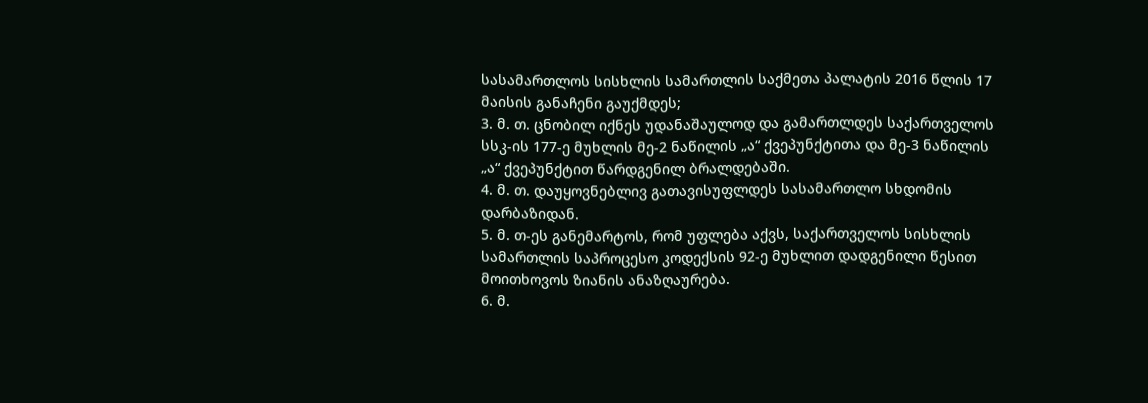სასამართლოს სისხლის სამართლის საქმეთა პალატის 2016 წლის 17 მაისის განაჩენი გაუქმდეს;
3. მ. თ. ცნობილ იქნეს უდანაშაულოდ და გამართლდეს საქართველოს სსკ-ის 177-ე მუხლის მე-2 ნაწილის „ა“ ქვეპუნქტითა და მე-3 ნაწილის „ა“ ქვეპუნქტით წარდგენილ ბრალდებაში.
4. მ. თ. დაუყოვნებლივ გათავისუფლდეს სასამართლო სხდომის დარბაზიდან.
5. მ. თ-ეს განემარტოს, რომ უფლება აქვს, საქართველოს სისხლის სამართლის საპროცესო კოდექსის 92-ე მუხლით დადგენილი წესით მოითხოვოს ზიანის ანაზღაურება.
6. მ.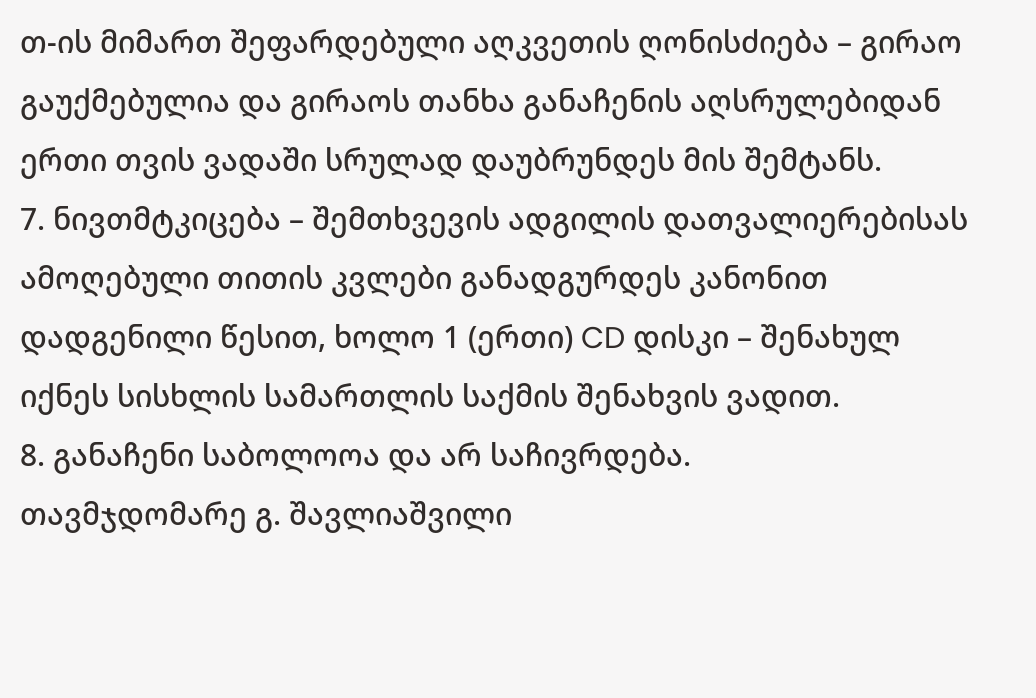თ-ის მიმართ შეფარდებული აღკვეთის ღონისძიება – გირაო გაუქმებულია და გირაოს თანხა განაჩენის აღსრულებიდან ერთი თვის ვადაში სრულად დაუბრუნდეს მის შემტანს.
7. ნივთმტკიცება – შემთხვევის ადგილის დათვალიერებისას ამოღებული თითის კვლები განადგურდეს კანონით დადგენილი წესით, ხოლო 1 (ერთი) CD დისკი – შენახულ იქნეს სისხლის სამართლის საქმის შენახვის ვადით.
8. განაჩენი საბოლოოა და არ საჩივრდება.
თავმჯდომარე გ. შავლიაშვილი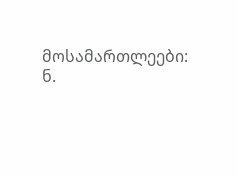მოსამართლეები: ნ.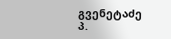გვენეტაძე
პ.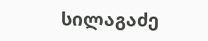სილაგაძე